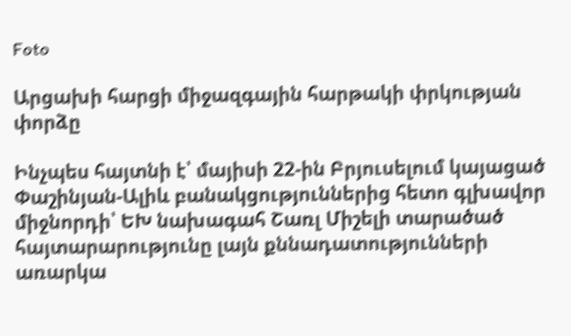Foto

Արցախի հարցի միջազգային հարթակի փրկության փորձը

Ինչպես հայտնի է՝ մայիսի 22-ին Բրյուսելում կայացած Փաշինյան-Ալիև բանակցություններից հետո գլխավոր միջնորդի՝ ԵԽ նախագահ Շառլ Միշելի տարածած հայտարարությունը լայն քննադատությունների առարկա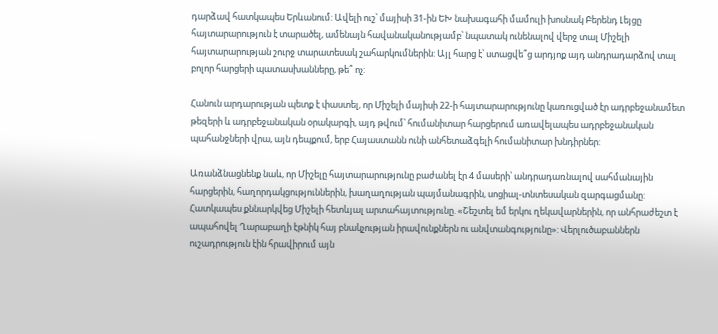դարձավ հատկապես Երևանում: Ավելի ուշ՝ մայիսի 31-ին ԵԽ նախագահի մամուլի խոսնակ Բերենդ Լեյցը հայտարարություն է տարածել, ամենայն հավանականությամբ՝ նպատակ ունենալով վերջ տալ Միշելի հայտարարության շուրջ տարատեսակ շահարկումներին: Այլ հարց է՝ ստացվե՞ց արդյոք այդ անդրադարձով տալ բոլոր հարցերի պատասխանները, թե՞ ոչ:

Հանուն արդարության պետք է փաստել, որ Միշելի մայիսի 22-ի հայտարարությունը կառուցված էր ադրբեջանամետ թեզերի և ադրբեջանական օրակարգի, այդ թվում՝ հումանիտար հարցերում առավելապես ադրբեջանական պահանջների վրա, այն դեպքում, երբ Հայաստանն ունի անհետաձգելի հումանիտար խնդիրներ:

Առանձնացնենք նաև, որ Միշելը հայտարարությունը բաժանել էր 4 մասերի՝ անդրադառնալով սահմանային հարցերին, հաղորդակցություններին, խաղաղության պայմանագրին, սոցիալ-տնտեսական զարգացմանը: Հատկապես քննարկվեց Միշելի հետևյալ արտահայտությունը. «Շեշտել եմ երկու ղեկավարներին, որ անհրաժեշտ է ապահովել Ղարաբաղի էթնիկ հայ բնակչության իրավունքներն ու անվտանգությունը»: Վերլուծաբաններն ուշադրություն էին հրավիրում այն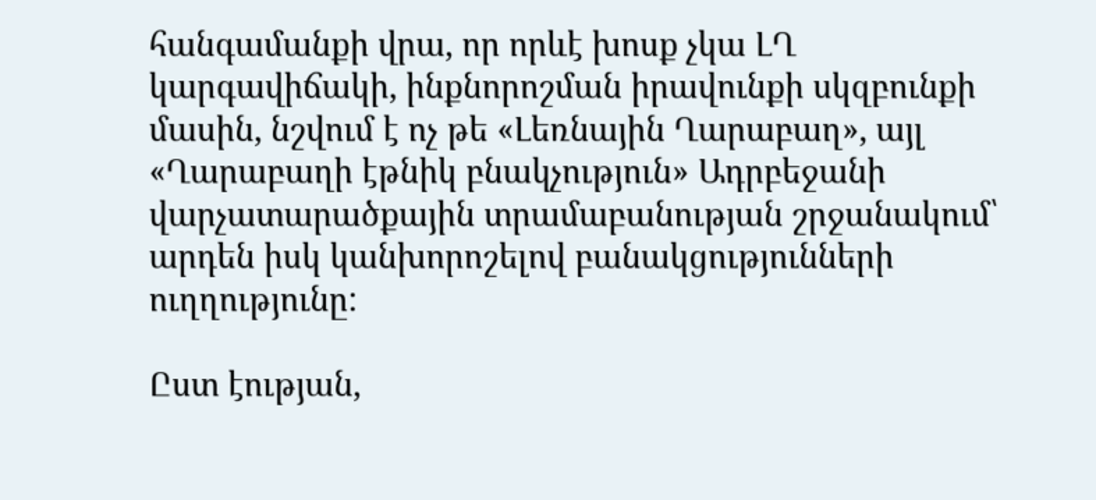հանգամանքի վրա, որ որևէ խոսք չկա ԼՂ կարգավիճակի, ինքնորոշման իրավունքի սկզբունքի մասին, նշվում է ոչ թե «Լեռնային Ղարաբաղ», այլ «Ղարաբաղի էթնիկ բնակչություն» Ադրբեջանի վարչատարածքային տրամաբանության շրջանակում՝ արդեն իսկ կանխորոշելով բանակցությունների ուղղությունը:

Ըստ էության,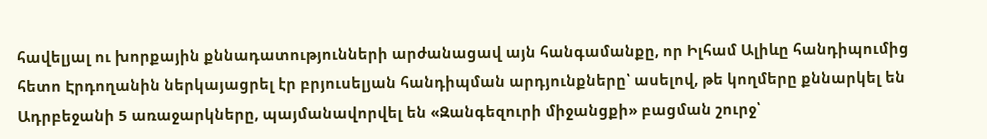հավելյալ ու խորքային քննադատությունների արժանացավ այն հանգամանքը, որ Իլհամ Ալիևը հանդիպումից հետո Էրդողանին ներկայացրել էր բրյուսելյան հանդիպման արդյունքները՝ ասելով, թե կողմերը քննարկել են Ադրբեջանի 5 առաջարկները, պայմանավորվել են «Զանգեզուրի միջանցքի» բացման շուրջ՝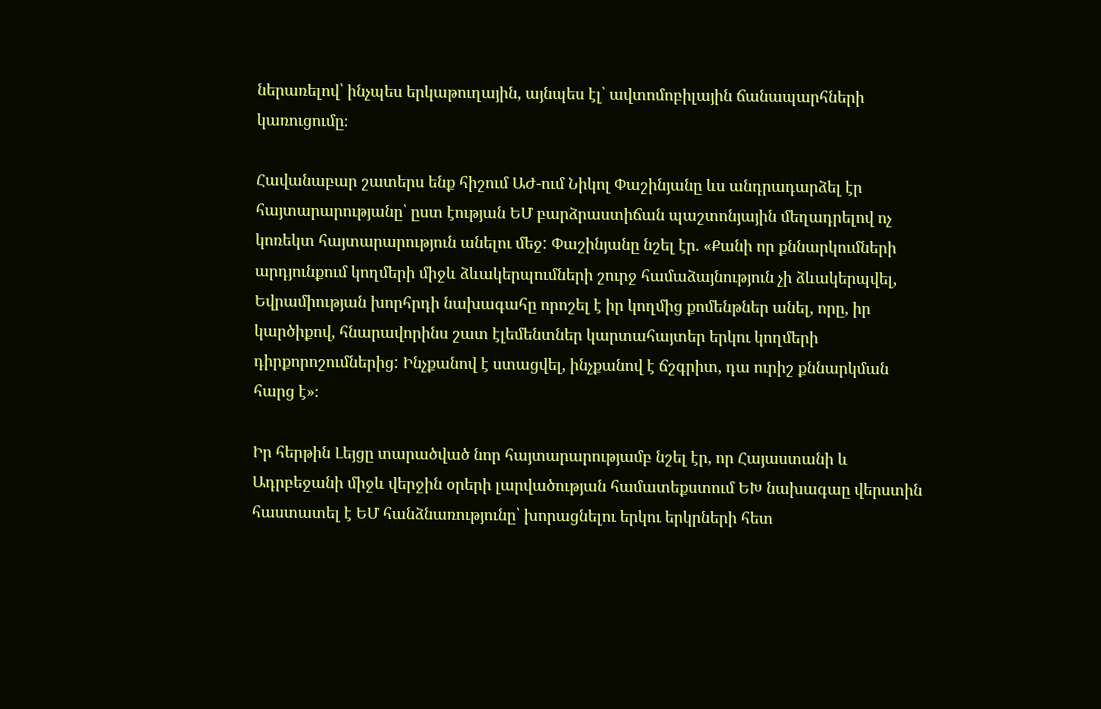ներառելով՝ ինչպես երկաթուղային, այնպես էլ՝ ավտոմոբիլային ճանապարհների կառուցումը։

Հավանաբար շատերս ենք հիշում ԱԺ-ում Նիկոլ Փաշինյանը ևս անդրադարձել էր հայտարարությանը՝ ըստ էության ԵՄ բարձրաստիճան պաշտոնյային մեղադրելով ոչ կոռեկտ հայտարարություն անելու մեջ: Փաշինյանը նշել էր. «Քանի որ քննարկումների արդյունքում կողմերի միջև ձևակերպումների շուրջ համաձայնություն չի ձևակերպվել, Եվրամիության խորհրդի նախագահը որոշել է իր կողմից քոմենթներ անել, որը, իր կարծիքով, հնարավորինս շատ էլեմենտներ կարտահայտեր երկու կողմերի դիրքորոշումներից: Ինչքանով է ստացվել, ինչքանով է ճշգրիտ, դա ուրիշ քննարկման հարց է»։

Իր հերթին Լեյցը տարածված նոր հայտարարությամբ նշել էր, որ Հայաստանի և Ադրբեջանի միջև վերջին օրերի լարվածության համատեքստում ԵԽ նախագաը վերստին հաստատել է ԵՄ հանձնառությունը՝ խորացնելու երկու երկրների հետ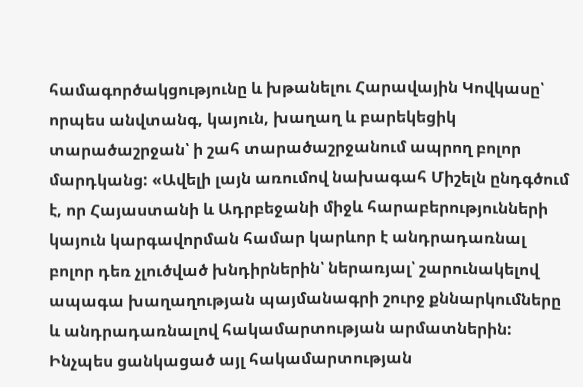համագործակցությունը և խթանելու Հարավային Կովկասը՝ որպես անվտանգ, կայուն, խաղաղ և բարեկեցիկ տարածաշրջան՝ ի շահ տարածաշրջանում ապրող բոլոր մարդկանց: «Ավելի լայն առումով նախագահ Միշելն ընդգծում է, որ Հայաստանի և Ադրբեջանի միջև հարաբերությունների կայուն կարգավորման համար կարևոր է անդրադառնալ բոլոր դեռ չլուծված խնդիրներին՝ ներառյալ՝ շարունակելով ապագա խաղաղության պայմանագրի շուրջ քննարկումները և անդրադառնալով հակամարտության արմատներին: Ինչպես ցանկացած այլ հակամարտության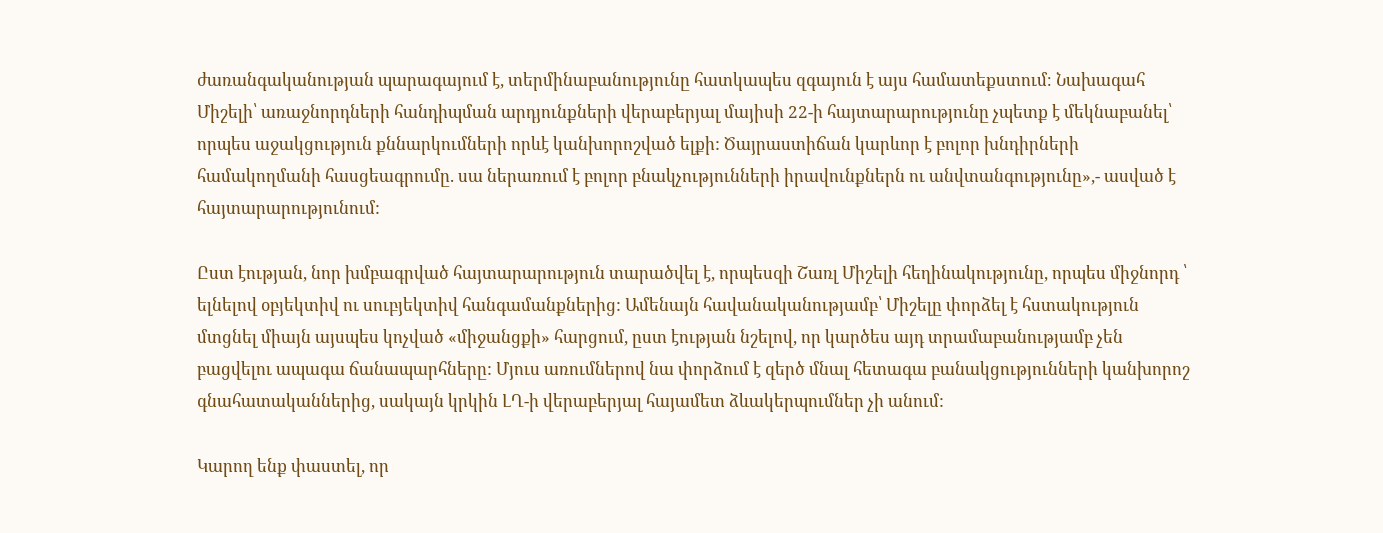ժառանգականության պարագայում է, տերմինաբանությունը հատկապես զգայուն է այս համատեքստում։ Նախագահ Միշելի՝ առաջնորդների հանդիպման արդյունքների վերաբերյալ մայիսի 22-ի հայտարարությունը չպետք է մեկնաբանել՝ որպես աջակցություն քննարկումների որևէ կանխորոշված ելքի: Ծայրաստիճան կարևոր է բոլոր խնդիրների համակողմանի հասցեագրումը. սա ներառում է բոլոր բնակչությունների իրավունքներն ու անվտանգությունը»,- ասված է հայտարարությունում:

Ըստ էության, նոր խմբագրված հայտարարություն տարածվել է, որպեսզի Շառլ Միշելի հեղինակությունը, որպես միջնորդ ՝ ելնելով օբյեկտիվ ու սուբյեկտիվ հանգամանքներից: Ամենայն հավանականությամբ՝ Միշելը փորձել է հստակություն մտցնել միայն այսպես կոչված «միջանցքի» հարցում, ըստ էության նշելով, որ կարծես այդ տրամաբանությամբ չեն բացվելու ապագա ճանապարհները: Մյուս առումներով նա փորձում է զերծ մնալ հետագա բանակցությունների կանխորոշ գնահատականներից, սակայն կրկին ԼՂ-ի վերաբերյալ հայամետ ձևակերպումներ չի անում:

Կարող ենք փաստել, որ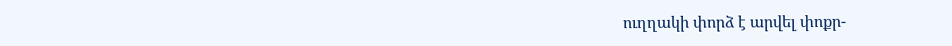ուղղակի փորձ է արվել փոքր-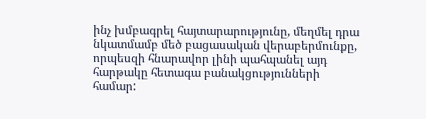ինչ խմբագրել հայտարարությունը, մեղմել դրա նկատմամբ մեծ բացասական վերաբերմունքը, որպեսզի հնարավոր լինի պահպանել այդ հարթակը հետագա բանակցությունների համար: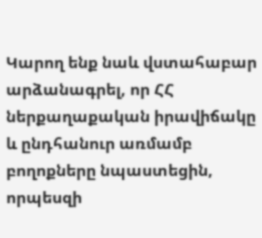Կարող ենք նաև վստահաբար արձանագրել, որ ՀՀ ներքաղաքական իրավիճակը և ընդհանուր առմամբ բողոքները նպաստեցին, որպեսզի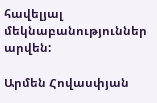հավելյալ մեկնաբանություններ արվեն:

Արմեն Հովասփյան